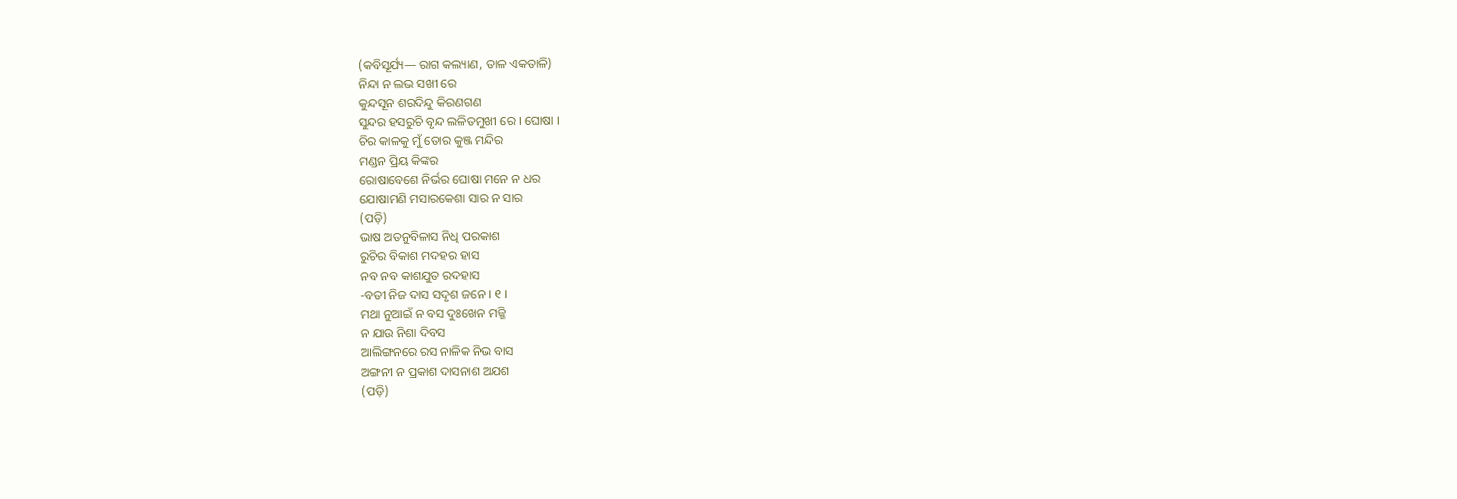(କବିସୂର୍ଯ୍ୟ— ରାଗ କଲ୍ୟାଣ, ତାଳ ଏକତାଳି)
ନିନ୍ଦା ନ ଲଭ ସଖୀ ରେ
କୁନ୍ଦସୂନ ଶରଦିନ୍ଦୁ କିରଣଗଣ
ସୁନ୍ଦର ହସରୁଚି ବୃନ୍ଦ ଲଳିତମୁଖୀ ରେ । ଘୋଷା ।
ଚିର କାଳକୁ ମୁଁ ତୋର କୁଞ୍ଜ ମନ୍ଦିର
ମଣ୍ଡନ ପ୍ରିୟ କିଙ୍କର
ରୋଷାବେଶେ ନିର୍ଭର ଘୋଷା ମନେ ନ ଧର
ଯୋଷାମଣି ମସାରକେଶା ସାର ନ ସାର
(ପଡ଼ି)
ଭାଷ ଅତନୁବିଳାସ ନିଧି ପରକାଶ
ରୁଚିର ବିକାଶ ମଦହର ହାସ
ନବ ନବ କାଶଯୁତ ରଦହାସ
-ବତୀ ନିଜ ଦାସ ସଦୃଶ ଜନେ । ୧ ।
ମଥା ନୁଆଇଁ ନ ବସ ଦୁଃଖେନ ମଜ୍ଜି
ନ ଯାଉ ନିଶା ଦିବସ
ଆଲିଙ୍ଗନରେ ରସ ନାଳିକ ନିଭ ବାସ
ଅଙ୍ଗନୀ ନ ପ୍ରକାଶ ଦାସନାଶ ଅଯଶ
(ପଡ଼ି)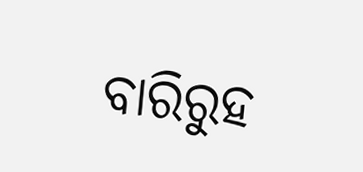ବାରିରୁହ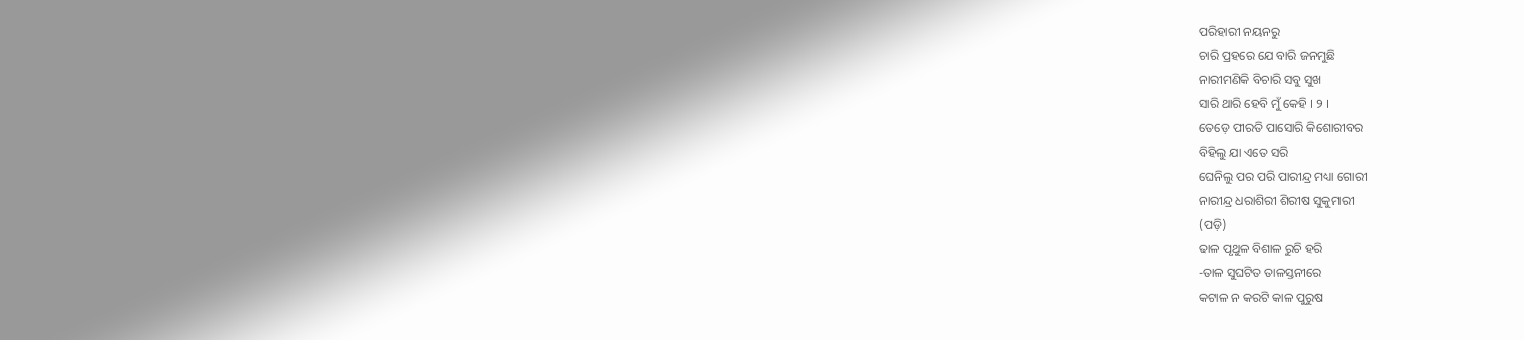ପରିହାରୀ ନୟନରୁ
ଚାରି ପ୍ରହରେ ଯେ ବାରି ଜନମୁଛି
ନାରୀମଣିକି ବିଚାରି ସବୁ ସୁଖ
ସାରି ଥାରି ହେବି ମୁଁ କେହି । ୨ ।
ତେଡ଼େ ପୀରତି ପାସୋରି କିଶୋରୀବର
ବିହିଲୁ ଯା ଏତେ ସରି
ଘେନିଲୁ ପର ପରି ପାରୀନ୍ଦ୍ର ମଧ୍ୟା ଗୋରୀ
ନାରୀନ୍ଦ୍ର ଧରାଶିରୀ ଶିରୀଷ ସୁକୁମାରୀ
(ପଡ଼ି)
ଢାଳ ପୃଥୁଳ ବିଶାଳ ରୁଚି ହରି
-ତାଳ ସୁଘଟିତ ତାଳସ୍ତନୀରେ
କଟାଳ ନ କରଟି କାଳ ପୁରୁଷ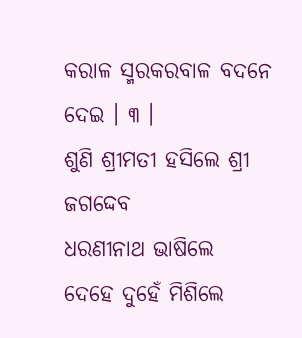କରାଳ ସ୍ମରକରବାଳ ବଦନେ ଦେଇ । ୩ ।
ଶୁଣି ଶ୍ରୀମତୀ ହସିଲେ ଶ୍ରୀ ଜଗଦ୍ଦେବ
ଧରଣୀନାଥ ଭାଷିଲେ
ଦେହେ ଦୁହେଁ ମିଶିଲେ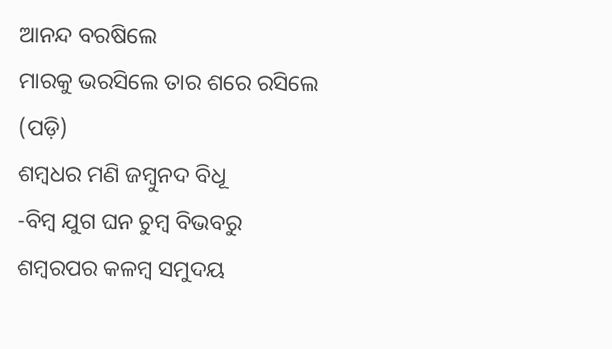ଆନନ୍ଦ ବରଷିଲେ
ମାରକୁ ଭରସିଲେ ତାର ଶରେ ରସିଲେ
(ପଡ଼ି)
ଶମ୍ବଧର ମଣି ଜମ୍ବୁନଦ ବିଧୂ
-ବିମ୍ବ ଯୁଗ ଘନ ଚୁମ୍ବ ବିଭବରୁ
ଶମ୍ବରପର କଳମ୍ବ ସମୁଦୟ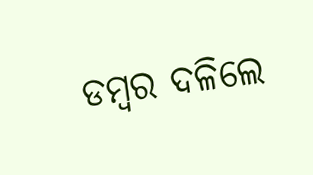ଡମ୍ବର ଦଳିଲେ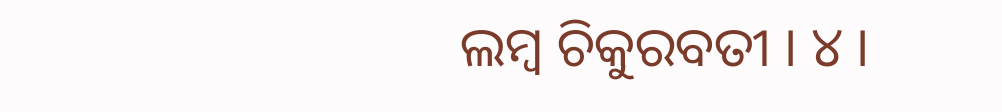ଲମ୍ବ ଚିକୁରବତୀ । ୪ ।